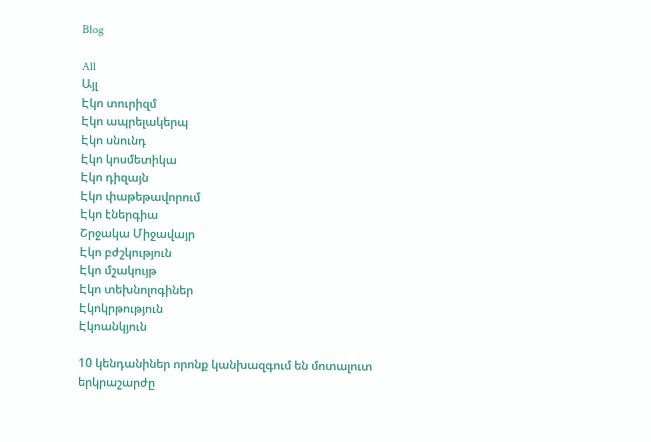Blog

All
Այլ
Էկո տուրիզմ
Էկո ապրելակերպ
Էկո սնունդ
Էկո կոսմետիկա
Էկո դիզայն
Էկո փաթեթավորում
Էկո էներգիա
Շրջակա Միջավայր
Էկո բժշկություն
Էկո մշակույթ
Էկո տեխնոլոգիներ
Էկոկրթություն
Էկոանկյուն

10 կենդանիներ որոնք կանխազգում են մոտալուտ երկրաշարժը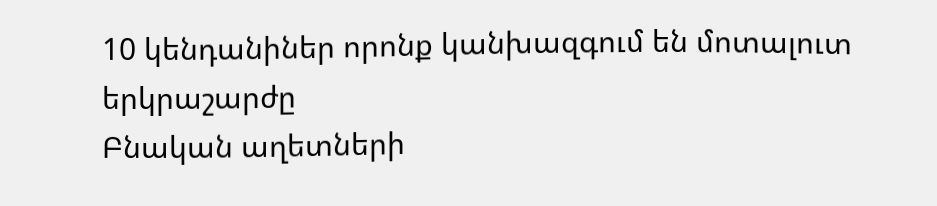10 կենդանիներ որոնք կանխազգում են մոտալուտ երկրաշարժը
Բնական աղետների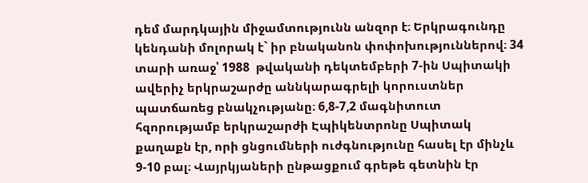դեմ մարդկային միջամտությունն անզոր է։ Երկրագունդը կենդանի մոլորակ է` իր բնականոն փոփոխություններով։ 34 տարի առաջ՝ 1988  թվականի դեկտեմբերի 7-ին Սպիտակի ավերիչ երկրաշարժը աննկարագրելի կորուստներ պատճառեց բնակչությանը։ 6,8-7,2 մագնիտուտ հզորությամբ երկրաշարժի Էպիկենտրոնը Սպիտակ քաղաքն էր, որի ցնցումների ուժգնությունը հասել էր մինչև 9-10 բալ։ Վայրկյաների ընթացքում գրեթե գետնին էր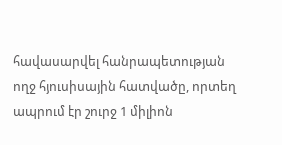հավասարվել հանրապետության ողջ հյուսիսային հատվածը, որտեղ ապրում էր շուրջ 1 միլիոն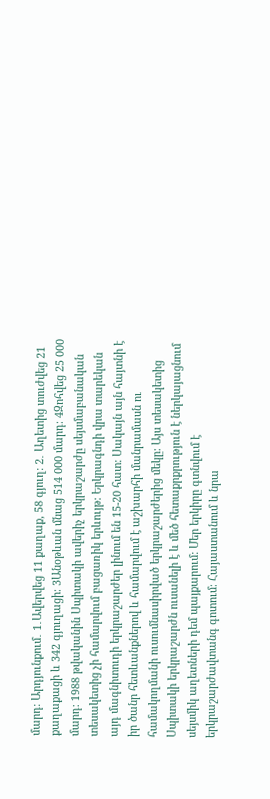մարդ։ Արդյունքում․ 1․Ավերվեց 11 քաղաք, 58 գյուղ։ 2․ Աղետից տուժվեց 21 քաղաքացի և 342 գյուղացի։ 3Անօթևան մնաց 514 000 մարդ։ 4Զոհվեց 25 000 մարդ։ 1988 թվականին Սպիտակի ավերիչ երկրաշարժը սեյսմաբանական տեսակետից չի համարվում բացառիկ երևույթ: Երկրագնդի վրա տարեկան այդ մագնիտուդի երկրաշարժեր լինում են 15-20 հատ: Սակայն այն հայտնի է իր ծանր հետևանքներով և համարվում է աշխարհի մանրամասն ու համակողմանի ուսումնասիրված երկրաշարժերից մեկը: Այս տեսակետից Սպիտակի երկրաշարժն ուսանելի է և մեծ հետաքրքրություն է ներկայացնում սեյսմիկ աղետների դեմ պայքարում: Մեր երկիրը գտնվում է երկրաշարժավտանգ գոտում։ Հայաստանում և նրա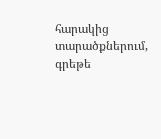հարակից տարածքներում, գրեթե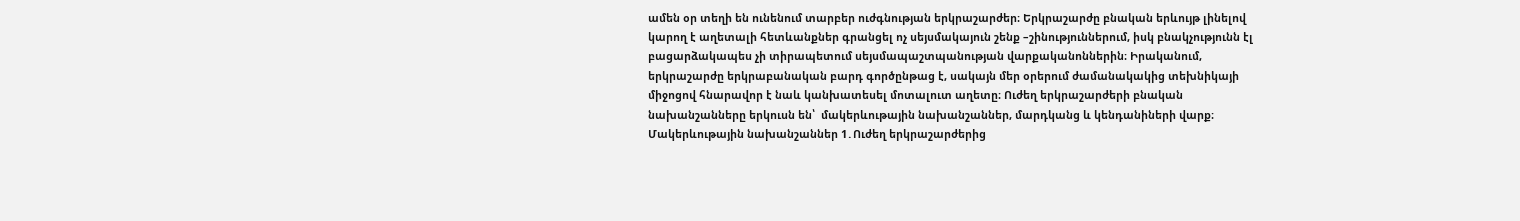ամեն օր տեղի են ունենում տարբեր ուժգնության երկրաշարժեր։ Երկրաշարժը բնական երևույթ լինելով կարող է աղետալի հետևանքներ գրանցել ոչ սեյսմակայուն շենք –շինություններում, իսկ բնակչությունն էլ բացարձակապես չի տիրապետում սեյսմապաշտպանության վարքականոններին։ Իրականում, երկրաշարժը երկրաբանական բարդ գործընթաց է, սակայն մեր օրերում ժամանակակից տեխնիկայի միջոցով հնարավոր է նաև կանխատեսել մոտալուտ աղետը։ Ուժեղ երկրաշարժերի բնական նախանշանները երկուսն են՝  մակերևութային նախանշաններ, մարդկանց և կենդանիների վարք։ Մակերևութային նախանշաններ 1․Ուժեղ երկրաշարժերից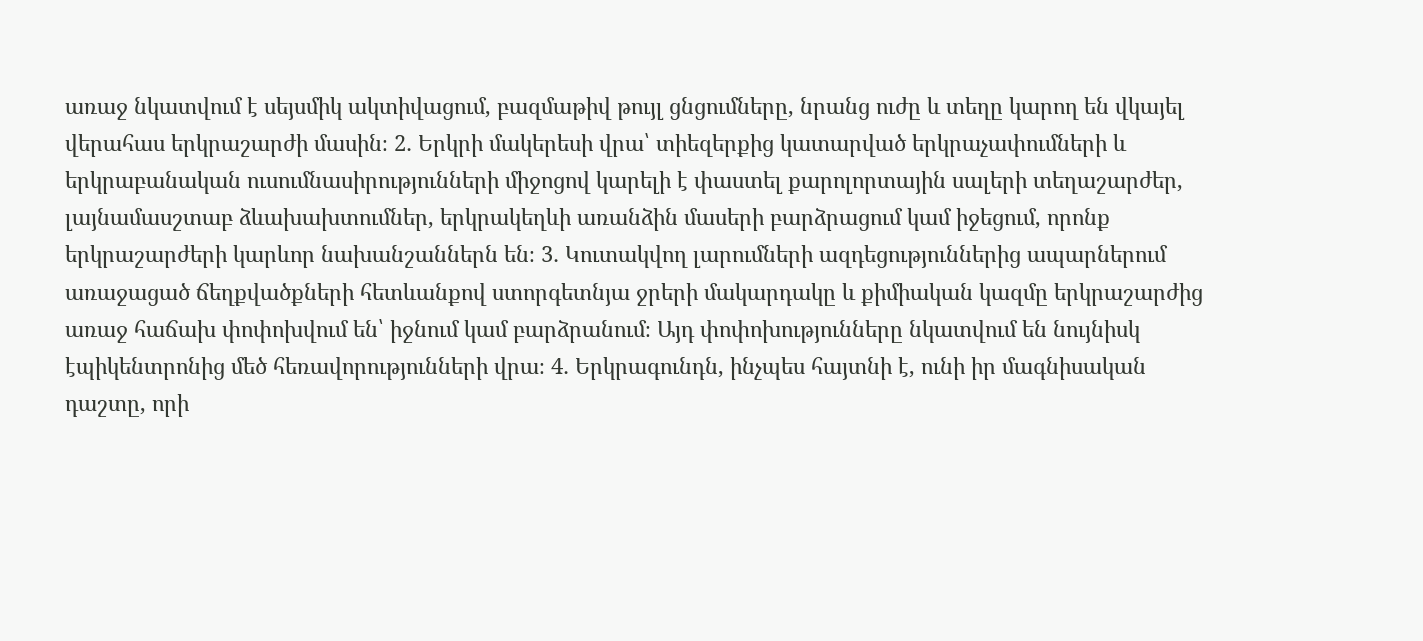առաջ նկատվում է սեյսմիկ ակտիվացում‚ բազմաթիվ թույլ ցնցումները‚ նրանց ուժը և տեղը կարող են վկայել վերահաս երկրաշարժի մասին։ 2․ Երկրի մակերեսի վրա՝ տիեզերքից կատարված երկրաչափումների և երկրաբանական ուսումնասիրությունների միջոցով կարելի է փաստել քարոլորտային սալերի տեղաշարժեր‚ լայնամասշտաբ ձևախախտումներ‚ երկրակեղևի առանձին մասերի բարձրացում կամ իջեցում‚ որոնք երկրաշարժերի կարևոր նախանշաններն են։ 3․ Կուտակվող լարումների ազդեցություններից ապարներում առաջացած ճեղքվածքների հետևանքով ստորգետնյա ջրերի մակարդակը և քիմիական կազմը երկրաշարժից առաջ հաճախ փոփոխվում են՝ իջնում կամ բարձրանում։ Այդ փոփոխությունները նկատվում են նույնիսկ էպիկենտրոնից մեծ հեռավորությունների վրա։ 4․ Երկրագունդն‚ ինչպես հայտնի է‚ ունի իր մագնիսական դաշտը‚ որի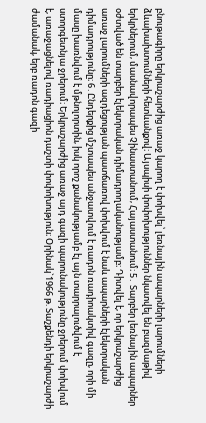բնութագիրը երկրաշարժից առաջ կարող է փոխվել՝ լեռնային ապարների լարումների ձևախախտումների հետևանքով։ Այսպիսի փոփոխություններ նկատվել են բազմաթիվ երկրներում‚ մասնավորապես Չինաստանում‚ Հայաստանում։ 5․ Տարբեր լեռնային ապարներ օժտված են տարբեր էլեկտրական դիմադրողականությամբ։ Դիտվել է‚ որ երկրաշարժից առաջ լարումների ազդեցության պատճառով փոխվում է նաև ապարների էլեկտրական դիմադրությունը։ 6․Ընդերքից մշտապես անջատվում է ռադոն ռադիոակտիվ գազը‚ որի մի մասը խառնվում է մթնոլորտին‚ իսկ որոշ քանակությամբ էլ այն տարրալուծվում է ստորգետնյա ջրերում։ Երկրաշարժից առաջ այդ գազի պարունակությունը ջրերում փոխվում է‚ առաջացնելով ռադիացիոն դաշտի փոփոխություն։ Օրինակ`1966 թ. Տաշքենդի երկրաշարժի ժամանակ‚ երբ ռադոն գազի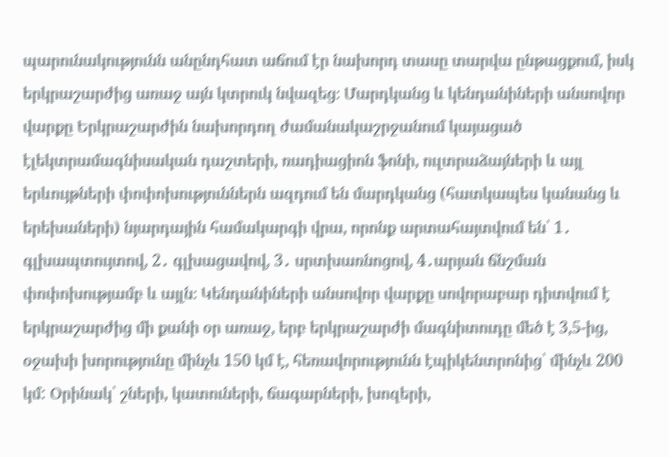պարունակությունն անընդհատ աճում էր նախորդ տասը տարվա ընթացքում‚ իսկ երկրաշարժից առաջ այն կտրուկ նվազեց։ Մարդկանց և կենդանիների անսովոր վարքը Երկրաշարժին նախորդող ժամանակաշրջանում կայացած էլեկտրամագնիսական դաշտերի‚ ռադիացիոն ֆոնի, ուլտրաձայների և այլ երևույթների փոփոխություններն ազդում են մարդկանց (հատկապես կանանց և երեխաների) նյարդային համակարգի վրա‚ որոնք արտահայտվում են՝ 1․ գլխապտույտով‚ 2․ գլխացավով‚ 3․ սրտխառնոցով‚ 4․արյան ճնշման փոփոխությամբ և այլն։ Կենդանիների անսովոր վարքը սովորաբար դիտվում է երկրաշարժից մի քանի օր առաջ, երբ երկրաշարժի մագնիտուդը մեծ է 3,5-ից, օջախի խորությունը մինչև 150 կմ է, հեռավորությունն էպիկենտրոնից՝ մինչև 200 կմ: Օրինակ՝ շների, կատուների, ճագարների, խոզերի,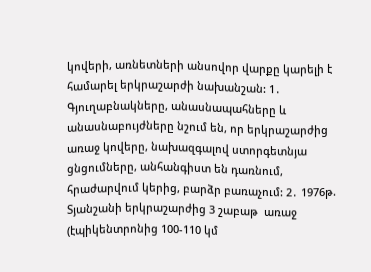կովերի, առնետների անսովոր վարքը կարելի է համարել երկրաշարժի նախանշան: 1․ Գյուղաբնակները, անասնապահները և անասնաբույժները նշում են, որ երկրաշարժից առաջ կովերը, նախազգալով ստորգետնյա ցնցումները, անհանգիստ են դառնում, հրաժարվում կերից, բարձր բառաչում: 2․ 1976թ. Տյանշանի երկրաշարժից 3 շաբաթ  առաջ (էպիկենտրոնից 100-110 կմ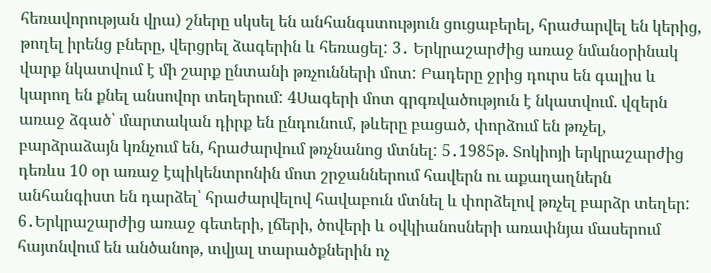հեռավորության վրա) շները սկսել են անհանգստություն ցուցաբերել, հրաժարվել են կերից, թողել իրենց բները, վերցրել ձագերին և հեռացել: 3․ Երկրաշարժից առաջ նմանօրինակ վարք նկատվում է մի շարք ընտանի թռչունների մոտ: Բադերը ջրից դուրս են գալիս և կարող են քնել անսովոր տեղերում: 4Սագերի մոտ գրգռվածություն է նկատվում. վզերն առաջ ձգած՝ մարտական դիրք են ընդունում, թևերը բացած, փորձում են թռչել, բարձրաձայն կռնչում են, հրաժարվում թռչնանոց մտնել: 5․1985թ. Տոկիոյի երկրաշարժից դեռևս 10 օր առաջ էպիկենտրոնին մոտ շրջաններում հավերն ու աքաղաղներն անհանգիստ են դարձել՝ հրաժարվելով հավաբուն մտնել և փորձելով թռչել բարձր տեղեր: 6․Երկրաշարժից առաջ գետերի, լճերի, ծովերի և օվկիանոսների առափնյա մասերում հայտնվում են անծանոթ, տվյալ տարածքներին ոչ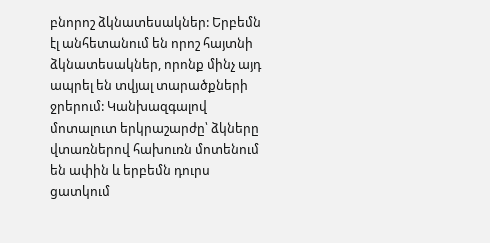բնորոշ ձկնատեսակներ: Երբեմն էլ անհետանում են որոշ հայտնի ձկնատեսակներ, որոնք մինչ այդ ապրել են տվյալ տարածքների ջրերում: Կանխազգալով մոտալուտ երկրաշարժը՝ ձկները վտառներով հախուռն մոտենում են ափին և երբեմն դուրս ցատկում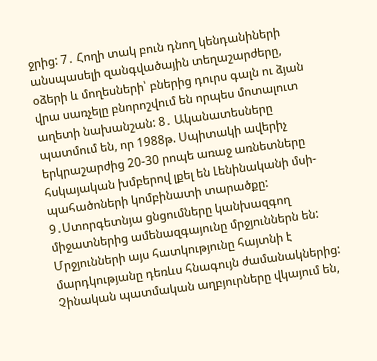ջրից: 7․ Հողի տակ բուն դնող կենդանիների անսպասելի զանգվածային տեղաշարժերը, օձերի և մողեսների՝ բներից դուրս գալն ու ձյան վրա սառչելը բնորոշվում են որպես մոտալուտ աղետի նախանշան: 8․ Ականատեսները պատմում են, որ 1988թ. Սպիտակի ավերիչ երկրաշարժից 20-30 րոպե առաջ առնետները հսկայական խմբերով լքել են Լենինականի մսի-պահածոների կոմբինատի տարածքը: 9․Ստորգետնյա ցնցումները կանխազգող միջատներից ամենազգայունը մրջյուններն են: Մրջյունների այս հատկությունը հայտնի է մարդկությանը դեռևս հնագույն ժամանակներից: Չինական պատմական աղբյուրները վկայում են,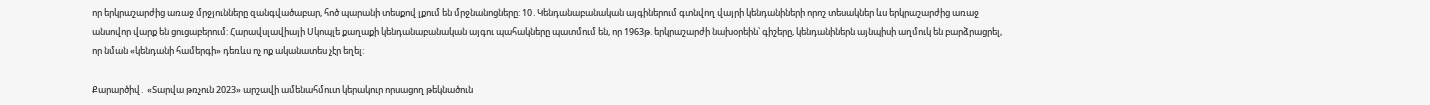որ երկրաշարժից առաջ մրջյունները զանգվածաբար, հոծ պարանի տեսքով լքում են մրջնանոցները: 10․Կենդանաբանական այգիներում գտնվող վայրի կենդանիների որոշ տեսակներ ևս երկրաշարժից առաջ անսովոր վարք են ցուցաբերում: Հարավսլավիայի Սկոպլե քաղաքի կենդանաբանական այգու պահակները պատմում են, որ 1963թ. երկրաշարժի նախօրեին՝ գիշերը, կենդանիներն այնպիսի աղմուկ են բարձրացրել, որ նման «կենդանի համերգի» դեռևս ոչ ոք ականատես չէր եղել:

Քարարծիվ․ «Տարվա թռչուն 2023» արշավի ամենահմուտ կերակուր որսացող թեկնածուն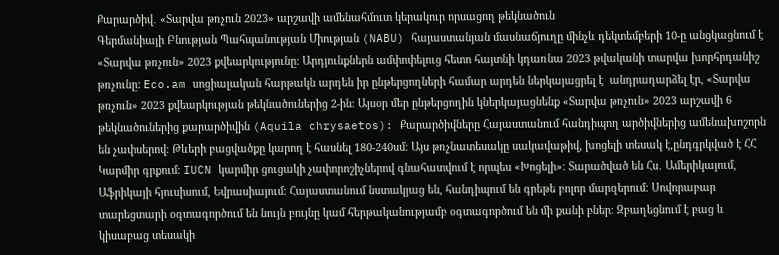Քարարծիվ․ «Տարվա թռչուն 2023» արշավի ամենահմուտ կերակուր որսացող թեկնածուն
Գերմանիայի Բնության Պահպանության Միության (NABU) հայաստանյան մասնաճյուղը մինչև դեկտեմբերի 10-ը անցկացնում է «Տարվա թռչուն» 2023 քվեարկությունը։ Արդյունքներն ամփոփելուց հետո հայտնի կդառնա 2023 թվականի տարվա խորհրդանիշ թռչունը: Eco.am սոցիալական հարթակն արդեն իր ընթերցողների համար արդեն ներկայացրել է  անդրադարձել էր, «Տարվա թռչուն» 2023 քվեարկության թեկնածուներից 2-ին։ Այսօր մեր ընթերցողին կներկայացնենք «Տարվա թռչուն» 2023 արշավի 6 թեկնածուներից քարարծիվին (Aquila chrysaetos): Քարարծիվները Հայաստանում հանդիպող արծիվներից ամենախոշորն են չափսերով։ Թևերի բացվածքը կարող է հասնել 180-240սմ։ Այս թռչնատեսակը սակավաթիվ, խոցելի տեսակ է,ընդգրկված է ՀՀ Կարմիր գրքում։ IUCN կարմիր ցուցակի չափորոշիչներով գնահատվում է որպես «Խոցելի»։ Տարածված են Հս․ Ամերիկայում, Աֆրիկայի հյուսիսում, Եվրասիայում։ Հայաստանում նստակյաց են, հանդիպում են գրեթե բոլոր մարզերում։ Սովորաբար տարեցտարի օգտագործում են նույն բույնը կամ հերթականությամբ օգտագործում են մի քանի բներ։ Զբաղեցնում է բաց և կիսաբաց տեսակի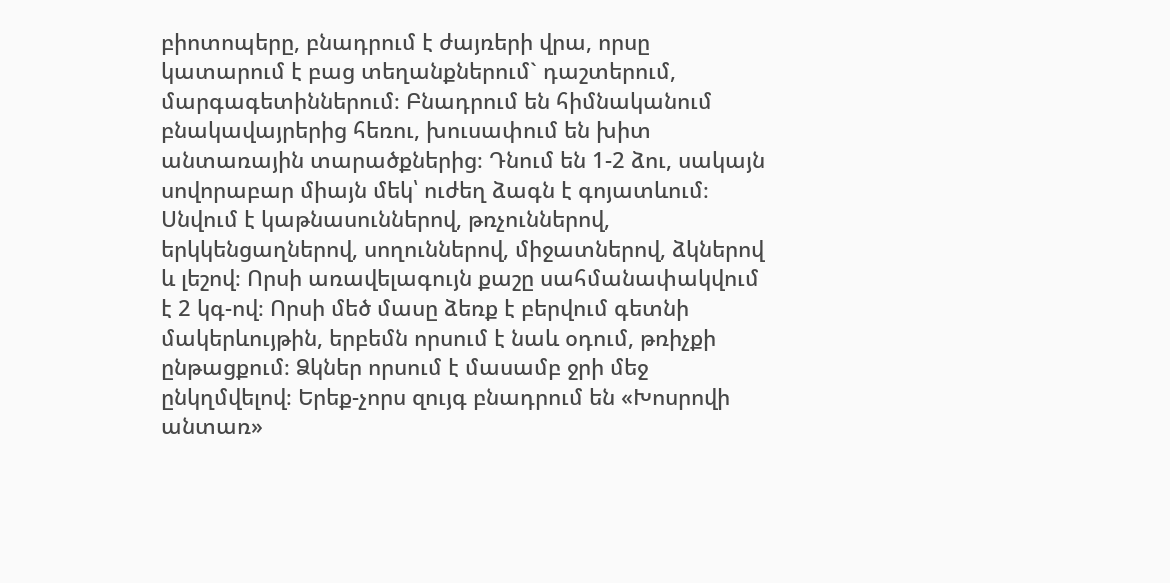բիոտոպերը, բնադրում է ժայռերի վրա, որսը կատարում է բաց տեղանքներում` դաշտերում, մարգագետիններում։ Բնադրում են հիմնականում բնակավայրերից հեռու, խուսափում են խիտ անտառային տարածքներից։ Դնում են 1-2 ձու, սակայն սովորաբար միայն մեկ՝ ուժեղ ձագն է գոյատևում։ Սնվում է կաթնասուններով, թռչուններով, երկկենցաղներով, սողուններով, միջատներով, ձկներով և լեշով։ Որսի առավելագույն քաշը սահմանափակվում է 2 կգ-ով։ Որսի մեծ մասը ձեռք է բերվում գետնի մակերևույթին, երբեմն որսում է նաև օդում, թռիչքի ընթացքում։ Ձկներ որսում է մասամբ ջրի մեջ ընկղմվելով։ Երեք-չորս զույգ բնադրում են «Խոսրովի անտառ»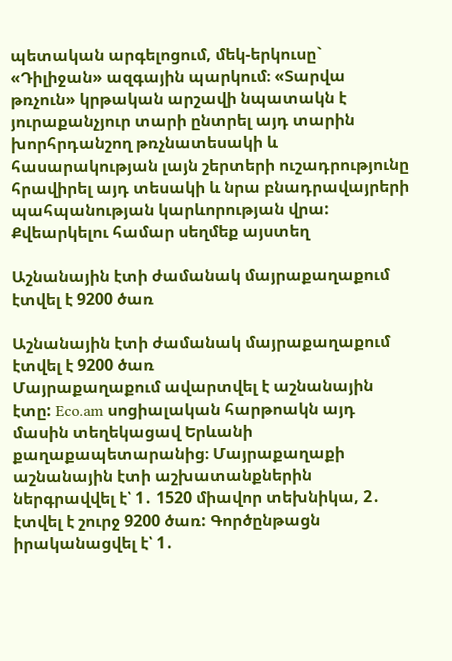պետական արգելոցում, մեկ-երկուսը` «Դիլիջան» ազգային պարկում։ «Տարվա թռչուն» կրթական արշավի նպատակն է յուրաքանչյուր տարի ընտրել այդ տարին խորհրդանշող թռչնատեսակի և հասարակության լայն շերտերի ուշադրությունը հրավիրել այդ տեսակի և նրա բնադրավայրերի պահպանության կարևորության վրա: Քվեարկելու համար սեղմեք այստեղ

Աշնանային էտի ժամանակ մայրաքաղաքում էտվել է 9200 ծառ

Աշնանային էտի ժամանակ մայրաքաղաքում էտվել է 9200 ծառ
Մայրաքաղաքում ավարտվել է աշնանային էտը: Eco.am սոցիալական հարթոակն այդ մասին տեղեկացավ Երևանի քաղաքապետարանից։ Մայրաքաղաքի աշնանային էտի աշխատանքներին ներգրավվել է՝ 1․ 1520 միավոր տեխնիկա, 2․ էտվել է շուրջ 9200 ծառ: Գործընթացն իրականացվել է՝ 1․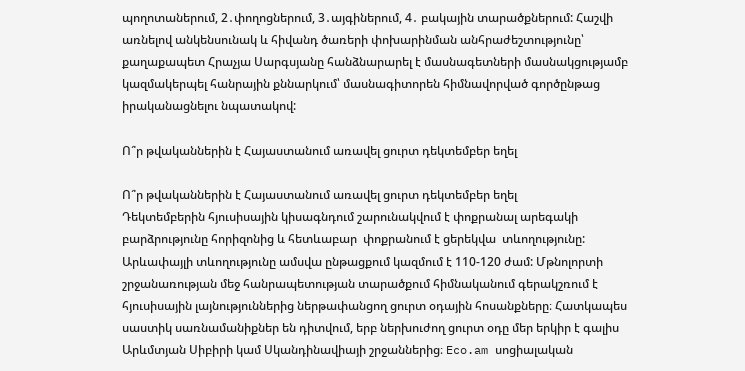պողոտաներում, 2․փողոցներում, 3․այգիներում, 4․ բակային տարածքներում: Հաշվի առնելով անկենսունակ և հիվանդ ծառերի փոխարինման անհրաժեշտությունը՝ քաղաքապետ Հրաչյա Սարգսյանը հանձնարարել է մասնագետների մասնակցությամբ կազմակերպել հանրային քննարկում՝ մասնագիտորեն հիմնավորված գործընթաց իրականացնելու նպատակով:

Ո՞ր թվականներին է Հայաստանում առավել ցուրտ դեկտեմբեր եղել

Ո՞ր թվականներին է Հայաստանում առավել ցուրտ դեկտեմբեր եղել
Դեկտեմբերին հյուսիսային կիսագնդում շարունակվում է փոքրանալ արեգակի բարձրությունը հորիզոնից և հետևաբար  փոքրանում է ցերեկվա  տևողությունը: Արևափայլի տևողությունը ամսվա ընթացքում կազմում է 110-120 ժամ: Մթնոլորտի շրջանառության մեջ հանրապետության տարածքում հիմնականում գերակշռում է հյուսիսային լայնություններից ներթափանցող ցուրտ օդային հոսանքները։ Հատկապես սաստիկ սառնամանիքներ են դիտվում, երբ ներխուժող ցուրտ օդը մեր երկիր է գալիս Արևմտյան Սիբիրի կամ Սկանդինավիայի շրջաններից։ Eco.am սոցիալական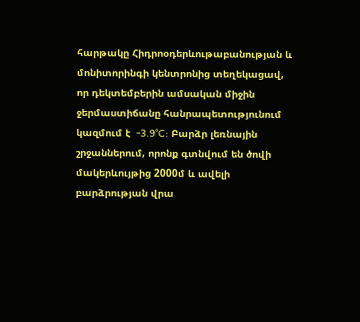հարթակը Հիդրոօդերևութաբանության և մոնիտորինգի կենտրոնից տեղեկացավ, որ դեկտեմբերին ամսական միջին ջերմաստիճանը հանրապետությունում կազմում է  -3.9°C: Բարձր լեռնային շրջաններում, որոնք գտնվում են ծովի մակերևույթից 2000մ և ավելի բարձրության վրա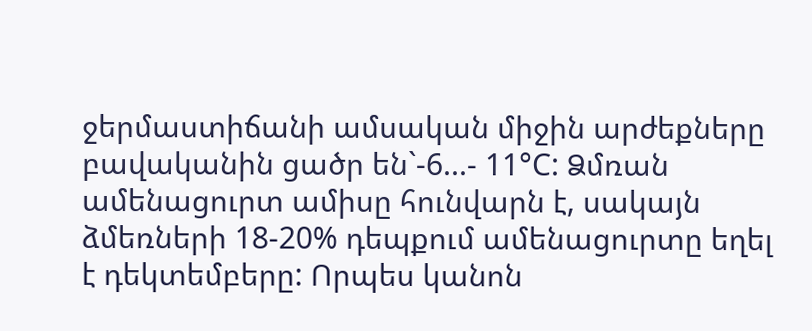ջերմաստիճանի ամսական միջին արժեքները  բավականին ցածր են`-6...- 11°C: Ձմռան ամենացուրտ ամիսը հունվարն է, սակայն ձմեռների 18-20% դեպքում ամենացուրտը եղել է դեկտեմբերը: Որպես կանոն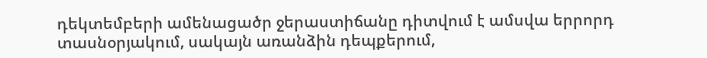դեկտեմբերի ամենացածր ջերաստիճանը դիտվում է ամսվա երրորդ տասնօրյակում, սակայն առանձին դեպքերում,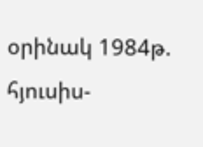օրինակ 1984թ. հյուսիս-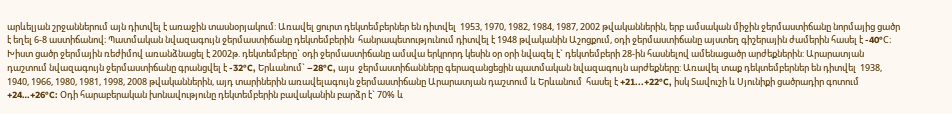արևելյան շրջաններում այն դիտվել է առաջին տասնօրյակում: Առավել ցուրտ դեկտեմբերներ են դիտվել  1953, 1970, 1982, 1984, 1987, 2002 թվականներին, երբ ամսական միջին ջերմաստիճանը նորմայից ցածր է եղել 6-8 աստիճանով։ Պատմական նվազագույն ջերմաստիճանը դեկտեմբերին  հանրապետությունում դիտվել է 1948 թվականին Աշոցքում, օդի ջերմաստիճանը այստեղ գիշերային ժամերին հասել է -40°C։ Խիստ ցածր ջերմային ռեժիմով առանձնացել է 2002թ. դեկտեմբերը` օդի ջերմաստիճանը ամսվա երկրորդ կեսին օր օրի նվազել է` դեկտեմբերի 28-ին հասնելով ամենացածր արժեքներին: Արարատյան դաշտում նվազագույն ջերմաստիճանը գրանցվել է -32°C, Երևանում` –28°C, այս  ջերմաստիճանները գերազանցեցին պատմական նվազագույն արժեքները: Առավել տաք դեկտեմբերներ են դիտվել  1938, 1940, 1966, 1980, 1981, 1998, 2008 թվականներին, այդ տարիներին առավելագույն ջերմաստիճանը Արարատյան դաշտում և Երևանում  հասել է +21...+22°C, իսկ Տավուշի և Սյունիքի ցածրադիր գոտում  +24…+26°C: Օդի հարաբերական խոնավությունը դեկտեմբերին բավականին բարձր է` 70% և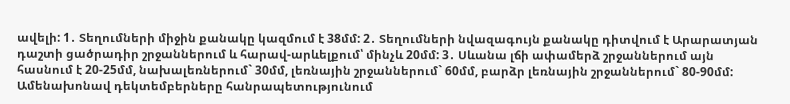ավելի: 1․ Տեղումների միջին քանակը կազմում է 38մմ: 2․ Տեղումների նվազագույն քանակը դիտվում է Արարատյան դաշտի ցածրադիր շրջաններում և հարավ-արևելքում՝ մինչև 20մմ: 3․ Սևանա լճի ափամերձ շրջաններում այն հասնում է 20-25մմ, նախալեռներում` 30մմ, լեռնային շրջաններում` 60մմ, բարձր լեռնային շրջաններում` 80-90մմ: Ամենախոնավ դեկտեմբերները հանրապետությունում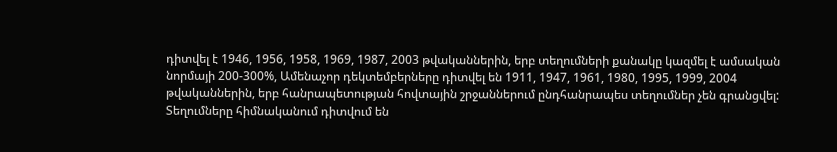դիտվել է 1946, 1956, 1958, 1969, 1987, 2003 թվականներին, երբ տեղումների քանակը կազմել է ամսական նորմայի 200-300%, Ամենաչոր դեկտեմբերները դիտվել են 1911, 1947, 1961, 1980, 1995, 1999, 2004 թվականներին, երբ հանրապետության հովտային շրջաններում ընդհանրապես տեղումներ չեն գրանցվել: Տեղումները հիմնականում դիտվում են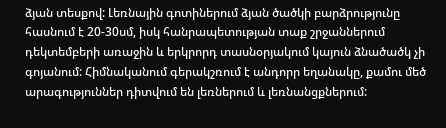ձյան տեսքով: Լեռնային գոտիներում ձյան ծածկի բարձրությունը հասնում է 20-30սմ, իսկ հանրապետության տաք շրջաններում դեկտեմբերի առաջին և երկրորդ տասնօրյակում կայուն ձնածածկ չի գոյանում: Հիմնականում գերակշռում է անդորր եղանակը, քամու մեծ արագություններ դիտվում են լեռներում և լեռնանցքներում: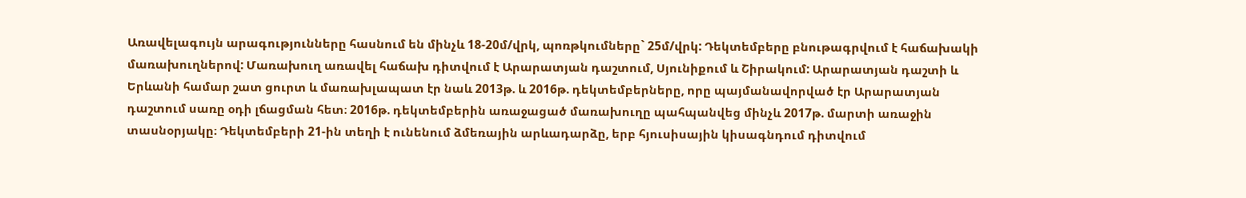Առավելագույն արագությունները հասնում են մինչև 18-20մ/վրկ, պոռթկումները` 25մ/վրկ: Դեկտեմբերը բնութագրվում է հաճախակի մառախուղներով: Մառախուղ առավել հաճախ դիտվում է Արարատյան դաշտում, Սյունիքում և Շիրակում: Արարատյան դաշտի և Երևանի համար շատ ցուրտ և մառախլապատ էր նաև 2013թ. և 2016թ. դեկտեմբերները, որը պայմանավորված էր Արարատյան դաշտում սառը օդի լճացման հետ։ 2016թ. դեկտեմբերին առաջացած մառախուղը պահպանվեց մինչև 2017թ. մարտի առաջին տասնօրյակը։ Դեկտեմբերի 21-ին տեղի է ունենում ձմեռային արևադարձը, երբ հյուսիսային կիսագնդում դիտվում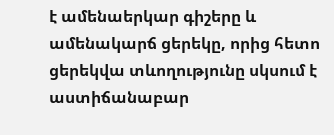է ամենաերկար գիշերը և ամենակարճ ցերեկը, որից հետո ցերեկվա տևողությունը սկսում է աստիճանաբար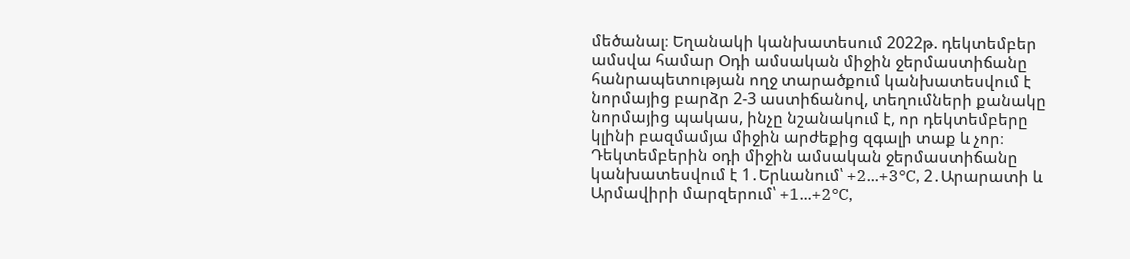մեծանալ։ Եղանակի կանխատեսում 2022թ. դեկտեմբեր ամսվա համար Օդի ամսական միջին ջերմաստիճանը հանրապետության ողջ տարածքում կանխատեսվում է նորմայից բարձր 2-3 աստիճանով, տեղումների քանակը նորմայից պակաս, ինչը նշանակում է, որ դեկտեմբերը կլինի բազմամյա միջին արժեքից զգալի տաք և չոր։ Դեկտեմբերին օդի միջին ամսական ջերմաստիճանը կանխատեսվում է 1․Երևանում՝ +2...+3°C, 2․Արարատի և Արմավիրի մարզերում՝ +1...+2°C,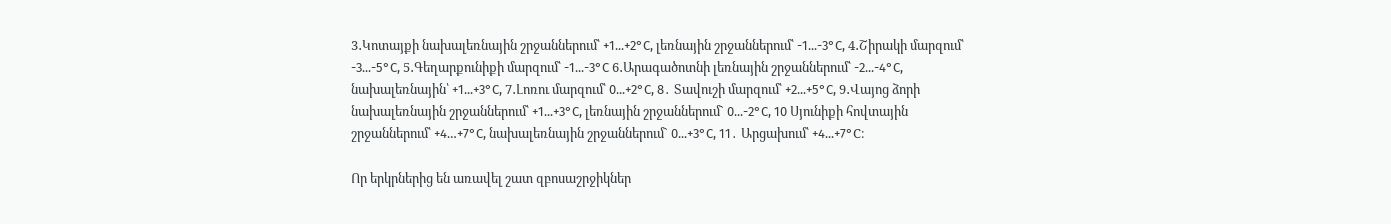3․Կոտայքի նախալեռնային շրջաններում՝ +1...+2°C, լեռնային շրջաններում՝ -1...-3°C, 4․Շիրակի մարզում՝ -3...-5°C, 5․Գեղարքունիքի մարզում՝ -1...-3°C 6․Արագածոտնի լեռնային շրջաններում՝ -2...-4°C, նախալեռնային՝ +1...+3°C, 7․Լոռու մարզում՝ 0...+2°C, 8․ Տավուշի մարզում՝ +2...+5°C, 9․Վայոց ձորի նախալեռնային շրջաններում՝ +1...+3°C, լեռնային շրջաններում` 0...-2°C, 10 Սյունիքի հովտային շրջաններում՝ +4…+7°C, նախալեռնային շրջաններում` 0...+3°C, 11․ Արցախում՝ +4...+7°C։

Որ երկրներից են առավել շատ զբոսաշրջիկներ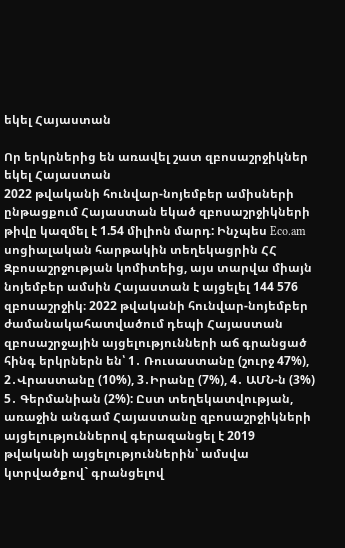եկել Հայաստան

Որ երկրներից են առավել շատ զբոսաշրջիկներ եկել Հայաստան
2022 թվականի հունվար-նոյեմբեր ամիսների ընթացքում Հայաստան եկած զբոսաշրջիկների թիվը կազմել է 1.54 միլիոն մարդ: Ինչպես Eco.am սոցիալական հարթակին տեղեկացրին ՀՀ Զբոսաշրջության կոմիտեից, այս տարվա միայն նոյեմբեր ամսին Հայաստան է այցելել 144 576 զբոսաշրջիկ։ 2022 թվականի հունվար-նոյեմբեր ժամանակահատվածում դեպի Հայաստան զբոսաշրջային այցելությունների աճ գրանցած հինգ երկրներն են՝ 1․ Ռուսաստանը (շուրջ 47%), 2․Վրաստանը (10%), 3․Իրանը (7%), 4․ ԱՄՆ-ն (3%) 5․ Գերմանիան (2%): Ըստ տեղեկատվության, առաջին անգամ Հայաստանը զբոսաշրջիկների այցելություններով գերազանցել է 2019 թվականի այցելություններին՝ ամսվա կտրվածքով` գրանցելով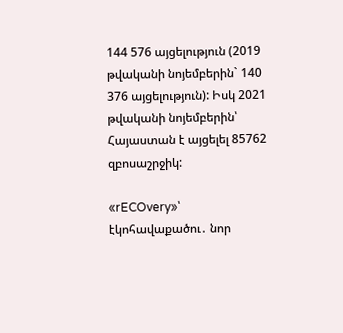144 576 այցելություն (2019 թվականի նոյեմբերին` 140 376 այցելություն): Իսկ 2021 թվականի նոյեմբերին՝ Հայաստան է այցելել 85762 զբոսաշրջիկ:

«rECOvery»՝ էկոհավաքածու․ նոր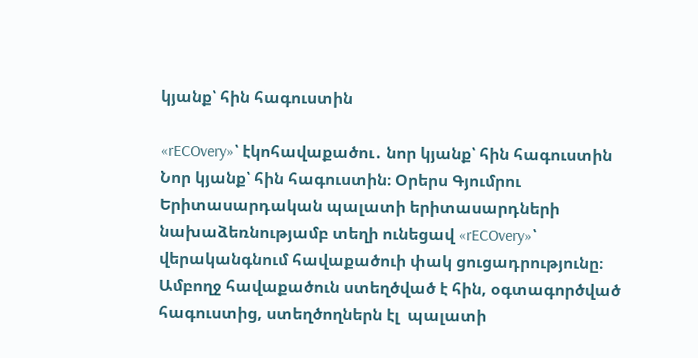կյանք՝ հին հագուստին

«rECOvery»՝ էկոհավաքածու․ նոր կյանք՝ հին հագուստին
Նոր կյանք՝ հին հագուստին։ Օրերս Գյումրու Երիտասարդական պալատի երիտասարդների նախաձեռնությամբ տեղի ունեցավ «rECOvery»՝ վերականգնում հավաքածուի փակ ցուցադրությունը։ Ամբողջ հավաքածուն ստեղծված է հին, օգտագործված հագուստից, ստեղծողներն էլ  պալատի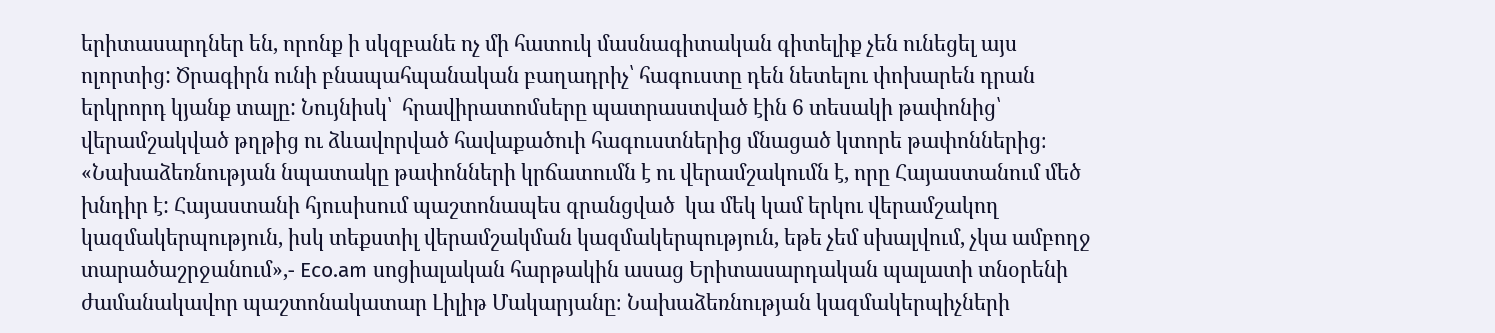երիտասարդներ են, որոնք ի սկզբանե ոչ մի հատուկ մասնագիտական գիտելիք չեն ունեցել այս ոլորտից: Ծրագիրն ունի բնապահպանական բաղադրիչ՝ հագուստը դեն նետելու փոխարեն դրան երկրորդ կյանք տալը: Նույնիսկ՝  հրավիրատոմսերը պատրաստված էին 6 տեսակի թափոնից՝ վերամշակված թղթից ու ձևավորված հավաքածուի հագուստներից մնացած կտորե թափոններից։ «Նախաձեռնության նպատակը թափոնների կրճատումն է ու վերամշակումն է, որը Հայաստանում մեծ խնդիր է: Հայաստանի հյուսիսում պաշտոնապես գրանցված  կա մեկ կամ երկու վերամշակող կազմակերպություն, իսկ տեքստիլ վերամշակման կազմակերպություն, եթե չեմ սխալվում, չկա ամբողջ տարածաշրջանում»,- Eco.am սոցիալական հարթակին ասաց Երիտասարդական պալատի տնօրենի ժամանակավոր պաշտոնակատար Լիլիթ Մակարյանը։ Նախաձեռնության կազմակերպիչների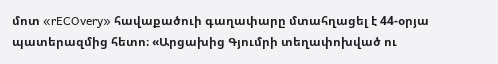մոտ «rECOvery» հավաքածուի գաղափարը մտահղացել է 44-օրյա պատերազմից հետո։ «Արցախից Գյումրի տեղափոխված ու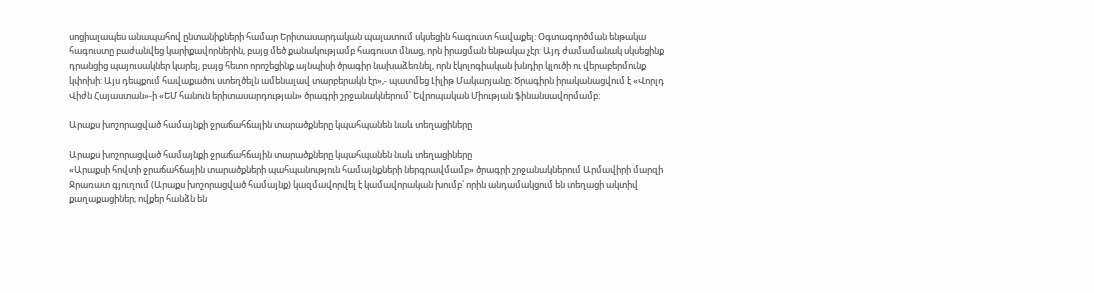սոցիալապես անապահով ընտանիքների համար Երիտասարդական պալատում սկսեցին հագուստ հավաքել: Օգտագործման ենթակա հագուստը բաժանվեց կարիքավորներին, բայց մեծ քանակությամբ հագուստ մնաց, որն իրացման ենթակա չէր: Այդ ժամամանակ սկսեցինք դրանցից պայուսակներ կարել, բայց հետո որոշեցինք այնպիսի ծրագիր նախաձեռնել, որն էկոլոգիական խնդիր կլուծի ու վերաբերմունք կփոխի: Այս դեպքում հավաքածու ստեղծելն ամենալավ տարբերակն էր»,- պատմեց Լիլիթ Մակարյանը։ Ծրագիրն իրականացվում է «Վորլդ Վիժն Հայաստան»-ի «ԵՄ հանուն երիտասարդության» ծրագրի շրջանակներում՝ Եվրոպական Միության ֆինանսավորմամբ:

Արաքս խոշորացված համայնքի ջրաճահճային տարածքները կպահպանեն նաև տեղացիները

Արաքս խոշորացված համայնքի ջրաճահճային տարածքները կպահպանեն նաև տեղացիները
«Արաքսի հովտի ջրաճահճային տարածքների պահպանություն համայնքների ներգրավմամբ» ծրագրի շրջանակներում Արմավիրի մարզի Ջրառատ գյուղում (Արաքս խոշորացված համայնք) կազմավորվել է կամավորական խումբ՝ որին անդամակցում են տեղացի ակտիվ քաղաքացիներ, ովքեր հանձն են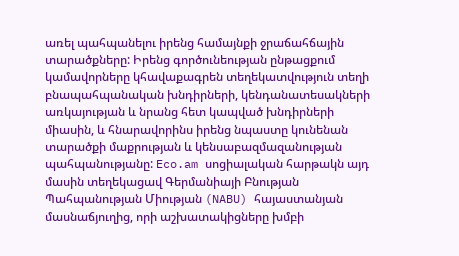առել պահպանելու իրենց համայնքի ջրաճահճային տարածքները: Իրենց գործունեության ընթացքում կամավորները կհավաքագրեն տեղեկատվություն տեղի բնապահպանական խնդիրների, կենդանատեսակների առկայության և նրանց հետ կապված խնդիրների միասին, և հնարավորինս իրենց նպաստը կունենան տարածքի մաքրության և կենսաբազմազանության պահպանությանը: Eco.am սոցիալական հարթակն այդ մասին տեղեկացավ Գերմանիայի Բնության Պահպանության Միության (NABU) հայաստանյան մասնաճյուղից, որի աշխատակիցները խմբի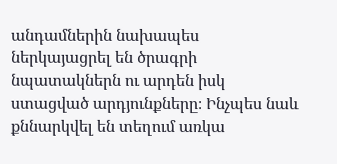անդամներին նախապես ներկայացրել են ծրագրի նպատակներն ու արդեն իսկ ստացված արդյունքները։ Ինչպես նաև քննարկվել են տեղում առկա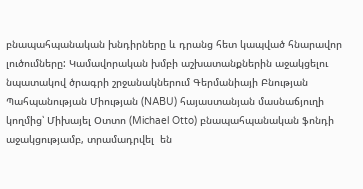բնապահպանական խնդիրները և դրանց հետ կապված հնարավոր լուծումները: Կամավորական խմբի աշխատանքներին աջակցելու նպատակով ծրագրի շրջանակներում Գերմանիայի Բնության Պահպանության Միության (NABU) հայաստանյան մասնաճյուղի կողմից՝ Միխայել Օտտո (Michael Otto) բնապահպանական ֆոնդի աջակցությամբ, տրամադրվել  են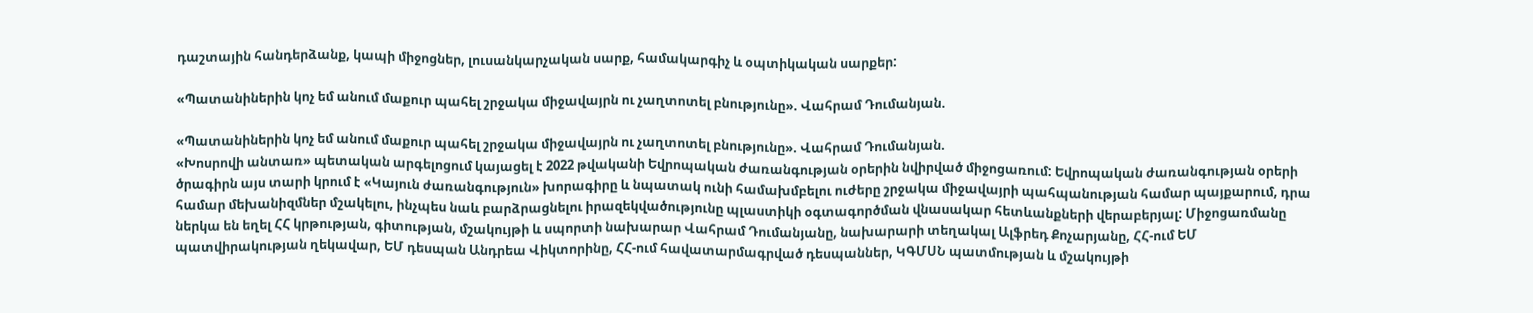դաշտային հանդերձանք, կապի միջոցներ, լուսանկարչական սարք, համակարգիչ և օպտիկական սարքեր:

«Պատանիներին կոչ եմ անում մաքուր պահել շրջակա միջավայրն ու չաղտոտել բնությունը». Վահրամ Դումանյան.

«Պատանիներին կոչ եմ անում մաքուր պահել շրջակա միջավայրն ու չաղտոտել բնությունը». Վահրամ Դումանյան.
«Խոսրովի անտառ» պետական արգելոցում կայացել է 2022 թվականի Եվրոպական ժառանգության օրերին նվիրված միջոցառում: Եվրոպական ժառանգության օրերի ծրագիրն այս տարի կրում է «Կայուն ժառանգություն» խորագիրը և նպատակ ունի համախմբելու ուժերը շրջակա միջավայրի պահպանության համար պայքարում, դրա համար մեխանիզմներ մշակելու, ինչպես նաև բարձրացնելու իրազեկվածությունը պլաստիկի օգտագործման վնասակար հետևանքների վերաբերյալ: Միջոցառմանը ներկա են եղել ՀՀ կրթության, գիտության, մշակույթի և սպորտի նախարար Վահրամ Դումանյանը, նախարարի տեղակալ Ալֆրեդ Քոչարյանը, ՀՀ-ում ԵՄ պատվիրակության ղեկավար, ԵՄ դեսպան Անդրեա Վիկտորինը, ՀՀ-ում հավատարմագրված դեսպաններ, ԿԳՄՍՆ պատմության և մշակույթի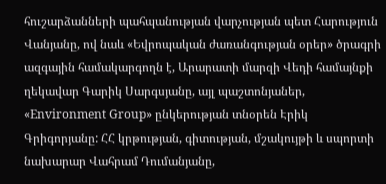հուշարձանների պահպանության վարչության պետ Հարություն Վանյանը, ով նաև «Եվրոպական ժառանգության օրեր» ծրագրի ազգային համակարգողն է, Արարատի մարզի Վեդի համայնքի ղեկավար Գարիկ Սարգսյանը, այլ պաշտոնյաներ, «Environment Group» ընկերության տնօրեն Էրիկ Գրիգորյանը: ՀՀ կրթության, գիտության, մշակույթի և սպորտի նախարար Վահրամ Դումանյանը,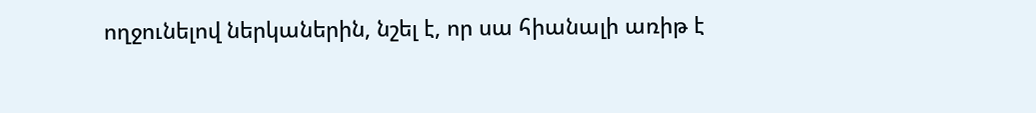ողջունելով ներկաներին, նշել է, որ սա հիանալի առիթ է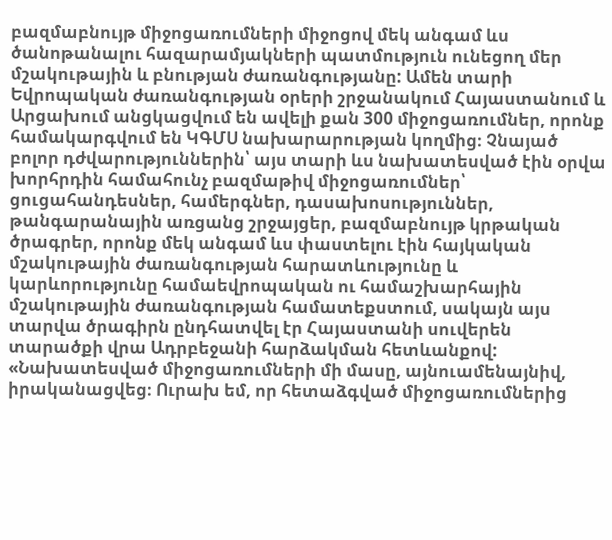բազմաբնույթ միջոցառումների միջոցով մեկ անգամ ևս ծանոթանալու հազարամյակների պատմություն ունեցող մեր մշակութային և բնության ժառանգությանը: Ամեն տարի Եվրոպական ժառանգության օրերի շրջանակում Հայաստանում և Արցախում անցկացվում են ավելի քան 300 միջոցառումներ, որոնք համակարգվում են ԿԳՄՍ նախարարության կողմից։ Չնայած բոլոր դժվարություններին՝ այս տարի ևս նախատեսված էին օրվա խորհրդին համահունչ բազմաթիվ միջոցառումներ՝ ցուցահանդեսներ, համերգներ, դասախոսություններ, թանգարանային առցանց շրջայցեր, բազմաբնույթ կրթական ծրագրեր, որոնք մեկ անգամ ևս փաստելու էին հայկական մշակութային ժառանգության հարատևությունը և կարևորությունը համաեվրոպական ու համաշխարհային մշակութային ժառանգության համատեքստում, սակայն այս տարվա ծրագիրն ընդհատվել էր Հայաստանի սուվերեն տարածքի վրա Ադրբեջանի հարձակման հետևանքով: «Նախատեսված միջոցառումների մի մասը, այնուամենայնիվ, իրականացվեց։ Ուրախ եմ, որ հետաձգված միջոցառումներից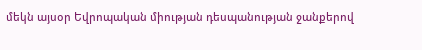մեկն այսօր Եվրոպական միության դեսպանության ջանքերով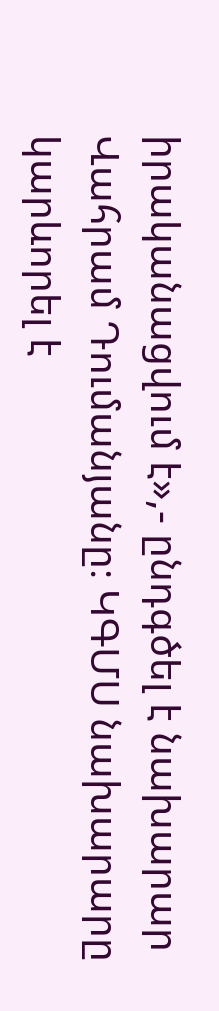իրականացվում է»,- ընդգծել է նախարար Վահրամ Դումանյանը։ ԿԳՄՍ նախարարը կարևորել է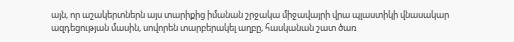այն, որ աշակերտներն այս տարիքից իմանան շրջակա միջավայրի վրա պլաստիկի վնասակար ազդեցության մասին, սովորեն տարբերակել աղբը, հասկանան շատ ծառ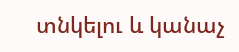տնկելու և կանաչ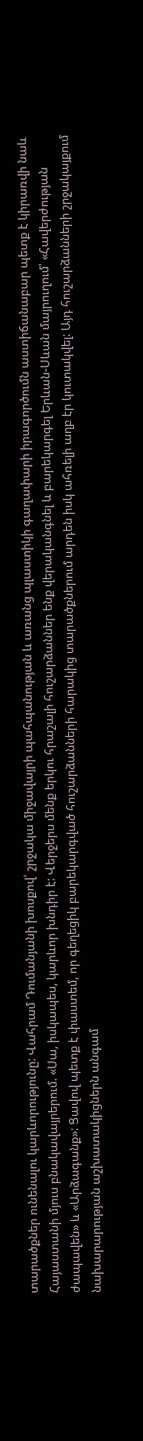տարածքներ ունենալու կարևորությունը: Վահրամ Դումանյանի խոսքով՝ շրջակա միջավայրի պահպանության և առանց պլաստիկի գաղափարի իրագործումն աստիճանաբար պետք է կիրառվի նաև Հայաստանի մյուս բնակավայրերում. «Սա, իսկապես, կարևոր խնդիր է: Վերջերս մենք երկու հրաշալի հուշարձաններ ենք վերականգնել և բարեկարգել Երևան-Սևան մայրուղում՝ «Հավերժության ժապավեն» և «Արձագանք»: Ցավով պետք է փաստեմ, որ գեղեցիկ բարեկարգված հուշարձանների հարակից տարածքներում արդեն իսկ ահռելի աղբ էր կուտակվել: Այդ հուշարձանների շրջակայքում նախարարության աշխատակիցներն անգամ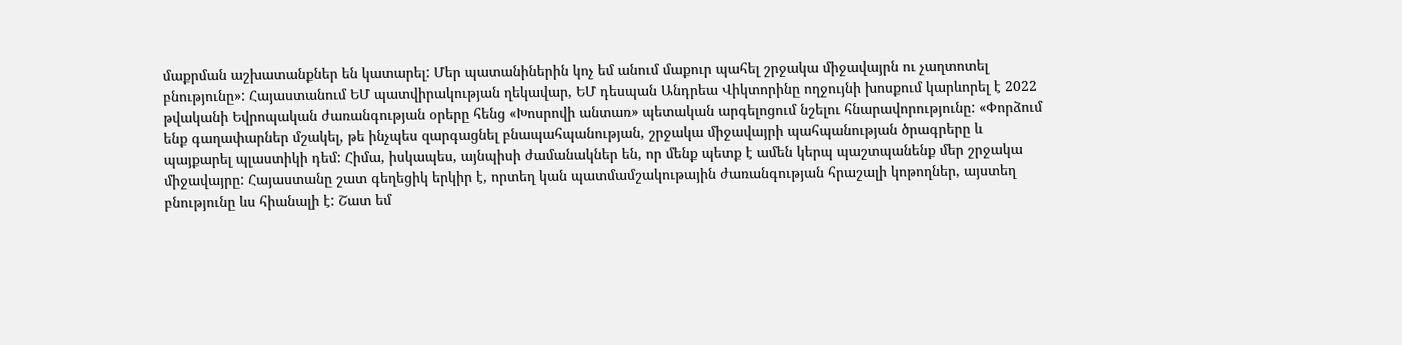մաքրման աշխատանքներ են կատարել: Մեր պատանիներին կոչ եմ անում մաքուր պահել շրջակա միջավայրն ու չաղտոտել բնությունը»: Հայաստանում ԵՄ պատվիրակության ղեկավար, ԵՄ դեսպան Անդրեա Վիկտորինը ողջույնի խոսքում կարևորել է 2022 թվականի Եվրոպական ժառանգության օրերը հենց «Խոսրովի անտառ» պետական արգելոցում նշելու հնարավորությունը: «Փորձում ենք գաղափարներ մշակել, թե ինչպես զարգացնել բնապահպանության, շրջակա միջավայրի պահպանության ծրագրերը և պայքարել պլաստիկի դեմ: Հիմա, իսկապես, այնպիսի ժամանակներ են, որ մենք պետք է ամեն կերպ պաշտպանենք մեր շրջակա միջավայրը: Հայաստանը շատ գեղեցիկ երկիր է, որտեղ կան պատմամշակութային ժառանգության հրաշալի կոթողներ, այստեղ բնությունը ևս հիանալի է: Շատ եմ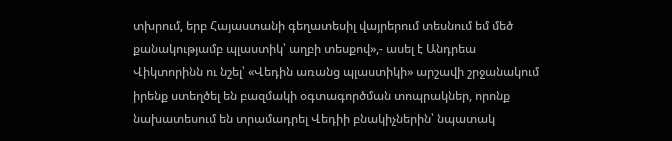տխրում, երբ Հայաստանի գեղատեսիլ վայրերում տեսնում եմ մեծ քանակությամբ պլաստիկ՝ աղբի տեսքով»,- ասել է Անդրեա Վիկտորինն ու նշել՝ «Վեդին առանց պլաստիկի» արշավի շրջանակում իրենք ստեղծել են բազմակի օգտագործման տոպրակներ, որոնք նախատեսում են տրամադրել Վեդիի բնակիչներին՝ նպատակ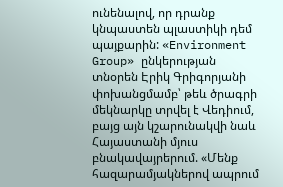ունենալով, որ դրանք կնպաստեն պլաստիկի դեմ պայքարին: «Environment Group» ընկերության տնօրեն Էրիկ Գրիգորյանի փոխանցմամբ՝ թեև ծրագրի մեկնարկը տրվել է Վեդիում, բայց այն կշարունակվի նաև Հայաստանի մյուս բնակավայրերում. «Մենք հազարամյակներով ապրում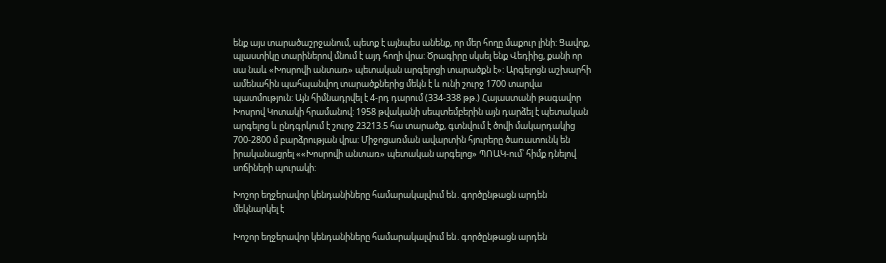ենք այս տարածաշրջանում, պետք է այնպես անենք, որ մեր հողը մաքուր լինի: Ցավոք, պլաստիկը տարիներով մնում է այդ հողի վրա: Ծրագիրը սկսել ենք Վեդիից, քանի որ սա նաև «Խոսրովի անտառ» պետական արգելոցի տարածքն է»: Արգելոցն աշխարհի ամենահին պահպանվող տարածքներից մեկն է և ունի շուրջ 1700 տարվա պատմություն: Այն հիմնադրվել է 4-րդ դարում (334-338 թթ.) Հայաստանի թագավոր Խոսրով Կոտակի հրամանով: 1958 թվականի սեպտեմբերին այն դարձել է պետական արգելոց և ընդգրկում է շուրջ 23213.5 հա տարածք, գտնվում է ծովի մակարդակից 700-2800 մ բարձրության վրա: Միջոցառման ավարտին հյուրերը ծառատունկ են իրականացրել ««Խոսրովի անտառ» պետական արգելոց» ՊՈԱԿ-ում՝ հիմք դնելով սոճիների պուրակի:

Խոշոր եղջերավոր կենդանիները համարակալվում են․գործընթացն արդեն  մեկնարկել է

Խոշոր եղջերավոր կենդանիները համարակալվում են․գործընթացն արդեն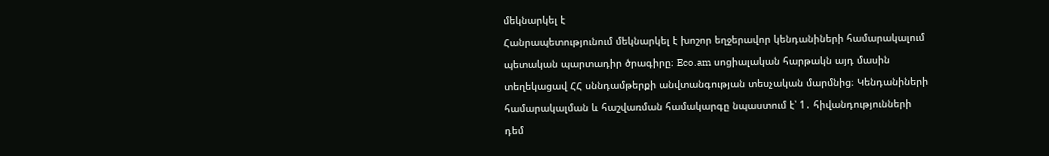մեկնարկել է
Հանրապետությունում մեկնարկել է խոշոր եղջերավոր կենդանիների համարակալում պետական պարտադիր ծրագիրը։ Eco.am սոցիալական հարթակն այդ մասին տեղեկացավ ՀՀ սննդամթերքի անվտանգության տեսչական մարմնից։ Կենդանիների համարակալման և հաշվառման համակարգը նպաստում է՝ 1․ հիվանդությունների դեմ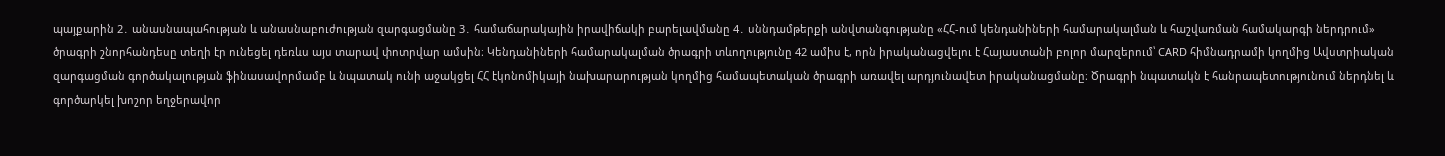պայքարին 2․ անասնապահության և անասնաբուժության զարգացմանը 3․ համաճարակային իրավիճակի բարելավմանը 4․ սննդամթերքի անվտանգությանը «ՀՀ-ում կենդանիների համարակալման և հաշվառման համակարգի ներդրում» ծրագրի շնորհանդեսը տեղի էր ունեցել դեռևս այս տարավ փոտրվար ամսին։ Կենդանիների համարակալման ծրագրի տևողությունը 42 ամիս է, որն իրականացվելու է Հայաստանի բոլոր մարզերում՝ CARD հիմնադրամի կողմից Ավստրիական զարգացման գործակալության ֆինասավորմամբ և նպատակ ունի աջակցել ՀՀ էկոնոմիկայի նախարարության կողմից համապետական ծրագրի առավել արդյունավետ իրականացմանը։ Ծրագրի նպատակն է հանրապետությունում ներդնել և գործարկել խոշոր եղջերավոր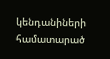կենդանիների համատարած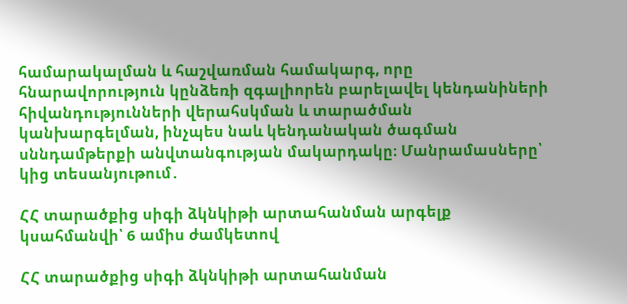համարակալման և հաշվառման համակարգ, որը հնարավորություն կընձեռի զգալիորեն բարելավել կենդանիների հիվանդությունների վերահսկման և տարածման կանխարգելման, ինչպես նաև կենդանական ծագման սննդամթերքի անվտանգության մակարդակը։ Մանրամասները՝ կից տեսանյութում․

ՀՀ տարածքից սիգի ձկնկիթի արտահանման արգելք կսահմանվի՝ 6 ամիս ժամկետով

ՀՀ տարածքից սիգի ձկնկիթի արտահանման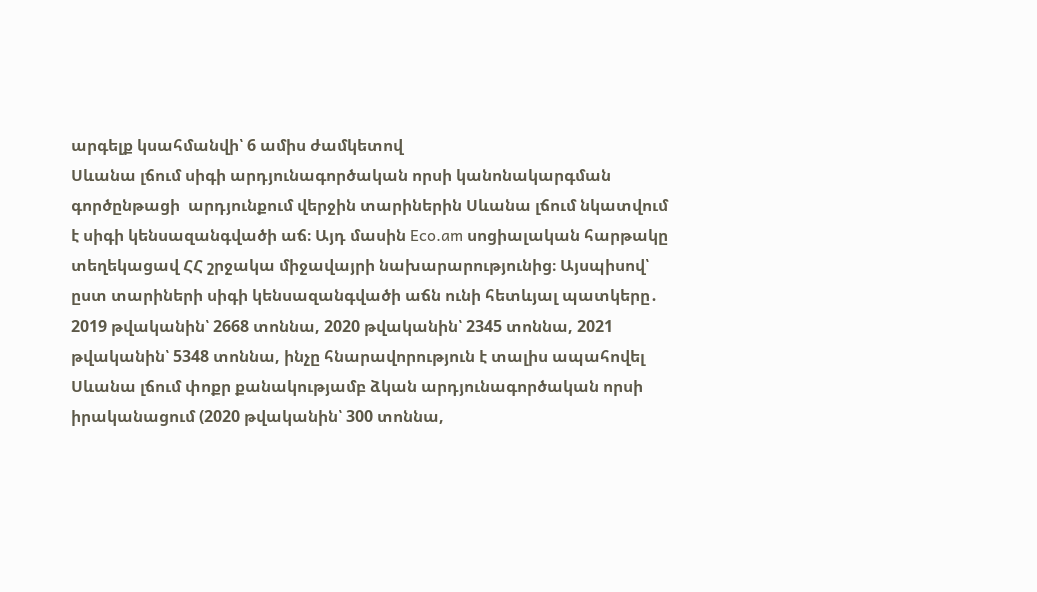արգելք կսահմանվի՝ 6 ամիս ժամկետով
Սևանա լճում սիգի արդյունագործական որսի կանոնակարգման գործընթացի  արդյունքում վերջին տարիներին Սևանա լճում նկատվում է սիգի կենսազանգվածի աճ։ Այդ մասին Eco.am սոցիալական հարթակը տեղեկացավ ՀՀ շրջակա միջավայրի նախարարությունից։ Այսպիսով՝ ըստ տարիների սիգի կենսազանգվածի աճն ունի հետևյալ պատկերը․ 2019 թվականին՝ 2668 տոննա, 2020 թվականին՝ 2345 տոննա, 2021 թվականին՝ 5348 տոննա, ինչը հնարավորություն է տալիս ապահովել Սևանա լճում փոքր քանակությամբ ձկան արդյունագործական որսի իրականացում (2020 թվականին՝ 300 տոննա,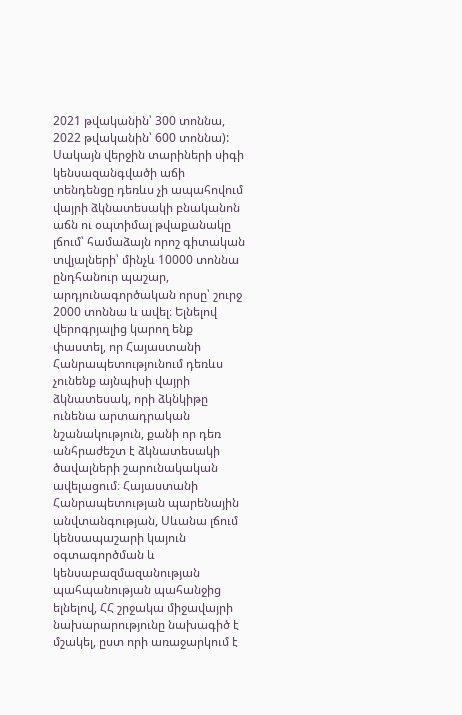2021 թվականին՝ 300 տոննա, 2022 թվականին՝ 600 տոննա): Սակայն վերջին տարիների սիգի կենսազանգվածի աճի տենդենցը դեռևս չի ապահովում վայրի ձկնատեսակի բնականոն աճն ու օպտիմալ թվաքանակը լճում՝ համաձայն որոշ գիտական տվյալների՝ մինչև 10000 տոննա ընդհանուր պաշար, արդյունագործական որսը՝ շուրջ 2000 տոննա և ավել։ Ելնելով վերոգրյալից կարող ենք փաստել, որ Հայաստանի Հանրապետությունում դեռևս չունենք այնպիսի վայրի ձկնատեսակ, որի ձկնկիթը ունենա արտադրական նշանակություն, քանի որ դեռ անհրաժեշտ է ձկնատեսակի ծավալների շարունակական ավելացում։ Հայաստանի Հանրապետության պարենային անվտանգության, Սևանա լճում կենսապաշարի կայուն օգտագործման և կենսաբազմազանության պահպանության պահանջից ելնելով, ՀՀ շրջակա միջավայրի նախարարությունը նախագիծ է մշակել, ըստ որի առաջարկում է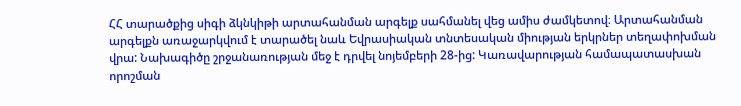ՀՀ տարածքից սիգի ձկնկիթի արտահանման արգելք սահմանել վեց ամիս ժամկետով։ Արտահանման արգելքն առաջարկվում է տարածել նաև Եվրասիական տնտեսական միության երկրներ տեղափոխման վրա: Նախագիծը շրջանառության մեջ է դրվել նոյեմբերի 28-ից: Կառավարության համապատասխան որոշման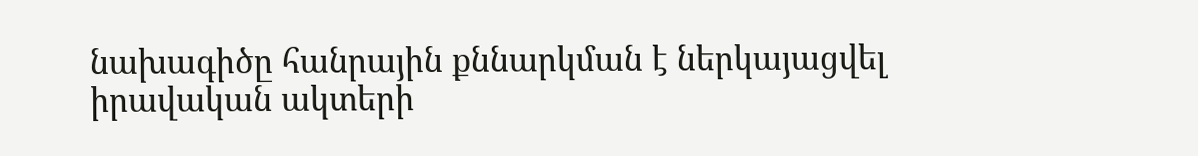նախագիծը հանրային քննարկման է ներկայացվել իրավական ակտերի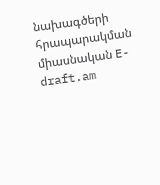նախագծերի հրապարակման միասնական E-draft.am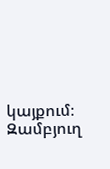կայքում։
Զամբյուղ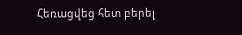Հեռացվեց հետ բերել